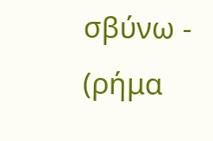σβύνω - (ρήμα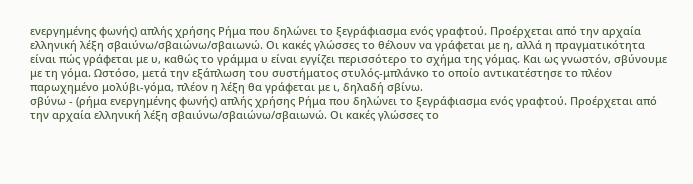ενεργημένης φωνής) απλής χρήσης Ρήμα που δηλώνει το ξεγράφιασμα ενός γραφτού. Προέρχεται από την αρχαία ελληνική λέξη σβαιύνω/σβαιώνω/σβαιωνώ. Οι κακές γλώσσες το θέλουν να γράφεται με η, αλλά η πραγματικότητα είναι πώς γράφεται με υ, καθώς το γράμμα υ είναι εγγίζει περισσότερο το σχήμα της γόμας. Και ως γνωστόν, σβύνουμε με τη γόμα. Ωστόσο, μετά την εξάπλωση του συστήματος στυλός-μπλάνκο το οποίο αντικατέστησε το πλέον παρωχημένο μολύβι-γόμα, πλέον η λέξη θα γράφεται με ι, δηλαδή σβίνω.
σβύνω - (ρήμα ενεργημένης φωνής) απλής χρήσης Ρήμα που δηλώνει το ξεγράφιασμα ενός γραφτού. Προέρχεται από την αρχαία ελληνική λέξη σβαιύνω/σβαιώνω/σβαιωνώ. Οι κακές γλώσσες το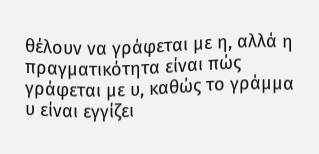θέλουν να γράφεται με η, αλλά η πραγματικότητα είναι πώς γράφεται με υ, καθώς το γράμμα υ είναι εγγίζει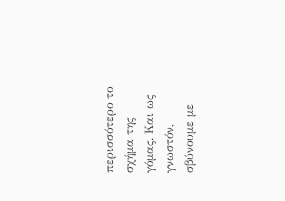περισσότερο το σχήμα της γόμας. Και ως γνωστόν, σβύνουμε με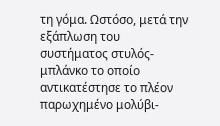τη γόμα. Ωστόσο, μετά την εξάπλωση του συστήματος στυλός-μπλάνκο το οποίο αντικατέστησε το πλέον παρωχημένο μολύβι-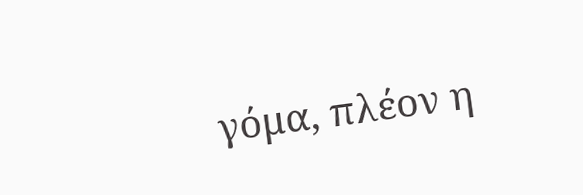γόμα, πλέον η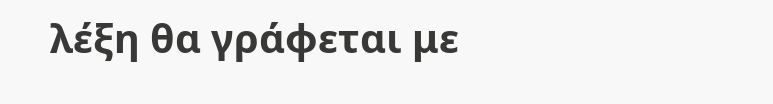λέξη θα γράφεται με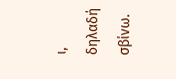ι, δηλαδή σβίνω.